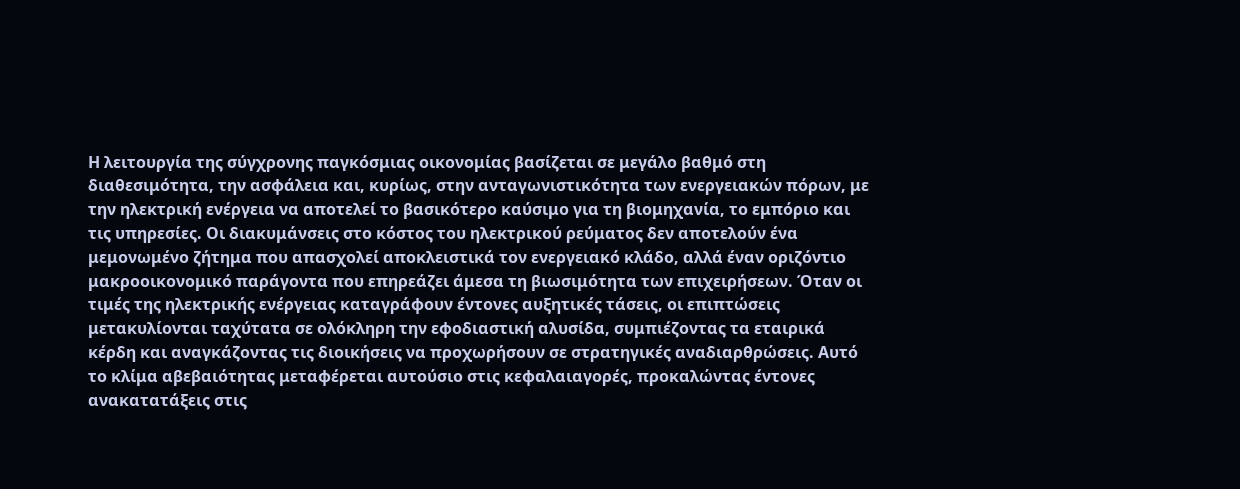Η λειτουργία της σύγχρονης παγκόσμιας οικονομίας βασίζεται σε μεγάλο βαθμό στη διαθεσιμότητα, την ασφάλεια και, κυρίως, στην ανταγωνιστικότητα των ενεργειακών πόρων, με την ηλεκτρική ενέργεια να αποτελεί το βασικότερο καύσιμο για τη βιομηχανία, το εμπόριο και τις υπηρεσίες. Οι διακυμάνσεις στο κόστος του ηλεκτρικού ρεύματος δεν αποτελούν ένα μεμονωμένο ζήτημα που απασχολεί αποκλειστικά τον ενεργειακό κλάδο, αλλά έναν οριζόντιο μακροοικονομικό παράγοντα που επηρεάζει άμεσα τη βιωσιμότητα των επιχειρήσεων. Όταν οι τιμές της ηλεκτρικής ενέργειας καταγράφουν έντονες αυξητικές τάσεις, οι επιπτώσεις μετακυλίονται ταχύτατα σε ολόκληρη την εφοδιαστική αλυσίδα, συμπιέζοντας τα εταιρικά κέρδη και αναγκάζοντας τις διοικήσεις να προχωρήσουν σε στρατηγικές αναδιαρθρώσεις. Αυτό το κλίμα αβεβαιότητας μεταφέρεται αυτούσιο στις κεφαλαιαγορές, προκαλώντας έντονες ανακατατάξεις στις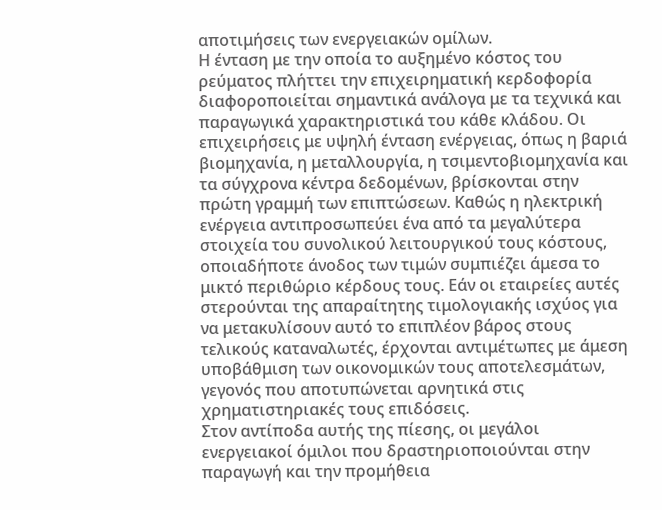αποτιμήσεις των ενεργειακών ομίλων.
Η ένταση με την οποία το αυξημένο κόστος του ρεύματος πλήττει την επιχειρηματική κερδοφορία διαφοροποιείται σημαντικά ανάλογα με τα τεχνικά και παραγωγικά χαρακτηριστικά του κάθε κλάδου. Οι επιχειρήσεις με υψηλή ένταση ενέργειας, όπως η βαριά βιομηχανία, η μεταλλουργία, η τσιμεντοβιομηχανία και τα σύγχρονα κέντρα δεδομένων, βρίσκονται στην πρώτη γραμμή των επιπτώσεων. Καθώς η ηλεκτρική ενέργεια αντιπροσωπεύει ένα από τα μεγαλύτερα στοιχεία του συνολικού λειτουργικού τους κόστους, οποιαδήποτε άνοδος των τιμών συμπιέζει άμεσα το μικτό περιθώριο κέρδους τους. Εάν οι εταιρείες αυτές στερούνται της απαραίτητης τιμολογιακής ισχύος για να μετακυλίσουν αυτό το επιπλέον βάρος στους τελικούς καταναλωτές, έρχονται αντιμέτωπες με άμεση υποβάθμιση των οικονομικών τους αποτελεσμάτων, γεγονός που αποτυπώνεται αρνητικά στις χρηματιστηριακές τους επιδόσεις.
Στον αντίποδα αυτής της πίεσης, οι μεγάλοι ενεργειακοί όμιλοι που δραστηριοποιούνται στην παραγωγή και την προμήθεια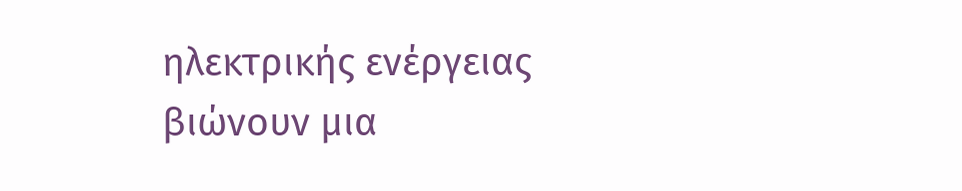ηλεκτρικής ενέργειας βιώνουν μια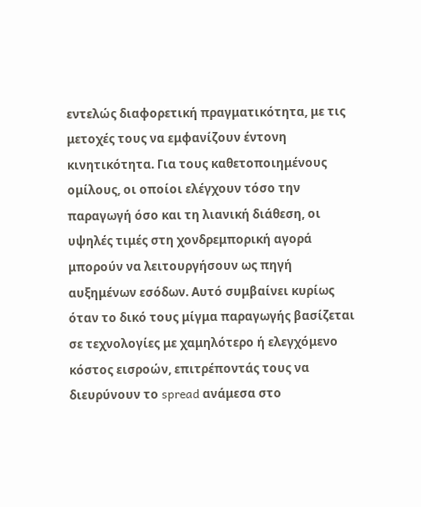εντελώς διαφορετική πραγματικότητα, με τις μετοχές τους να εμφανίζουν έντονη κινητικότητα. Για τους καθετοποιημένους ομίλους, οι οποίοι ελέγχουν τόσο την παραγωγή όσο και τη λιανική διάθεση, οι υψηλές τιμές στη χονδρεμπορική αγορά μπορούν να λειτουργήσουν ως πηγή αυξημένων εσόδων. Αυτό συμβαίνει κυρίως όταν το δικό τους μίγμα παραγωγής βασίζεται σε τεχνολογίες με χαμηλότερο ή ελεγχόμενο κόστος εισροών, επιτρέποντάς τους να διευρύνουν το spread ανάμεσα στο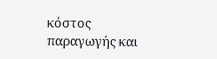κόστος παραγωγής και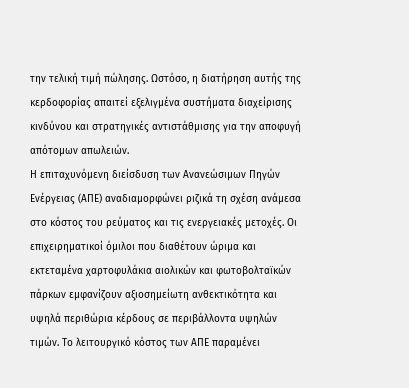την τελική τιμή πώλησης. Ωστόσο, η διατήρηση αυτής της κερδοφορίας απαιτεί εξελιγμένα συστήματα διαχείρισης κινδύνου και στρατηγικές αντιστάθμισης για την αποφυγή απότομων απωλειών.
Η επιταχυνόμενη διείσδυση των Ανανεώσιμων Πηγών Ενέργειας (ΑΠΕ) αναδιαμορφώνει ριζικά τη σχέση ανάμεσα στο κόστος του ρεύματος και τις ενεργειακές μετοχές. Οι επιχειρηματικοί όμιλοι που διαθέτουν ώριμα και εκτεταμένα χαρτοφυλάκια αιολικών και φωτοβολταϊκών πάρκων εμφανίζουν αξιοσημείωτη ανθεκτικότητα και υψηλά περιθώρια κέρδους σε περιβάλλοντα υψηλών τιμών. Το λειτουργικό κόστος των ΑΠΕ παραμένει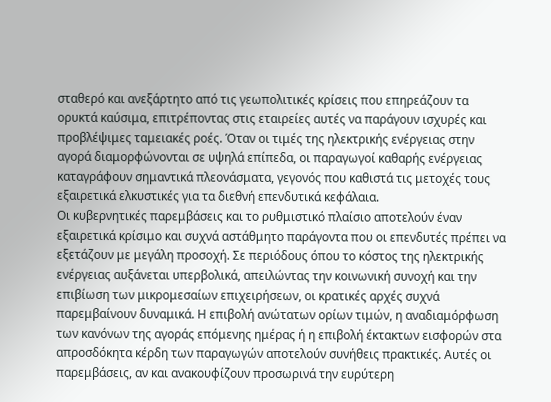σταθερό και ανεξάρτητο από τις γεωπολιτικές κρίσεις που επηρεάζουν τα ορυκτά καύσιμα, επιτρέποντας στις εταιρείες αυτές να παράγουν ισχυρές και προβλέψιμες ταμειακές ροές. Όταν οι τιμές της ηλεκτρικής ενέργειας στην αγορά διαμορφώνονται σε υψηλά επίπεδα, οι παραγωγοί καθαρής ενέργειας καταγράφουν σημαντικά πλεονάσματα, γεγονός που καθιστά τις μετοχές τους εξαιρετικά ελκυστικές για τα διεθνή επενδυτικά κεφάλαια.
Οι κυβερνητικές παρεμβάσεις και το ρυθμιστικό πλαίσιο αποτελούν έναν εξαιρετικά κρίσιμο και συχνά αστάθμητο παράγοντα που οι επενδυτές πρέπει να εξετάζουν με μεγάλη προσοχή. Σε περιόδους όπου το κόστος της ηλεκτρικής ενέργειας αυξάνεται υπερβολικά, απειλώντας την κοινωνική συνοχή και την επιβίωση των μικρομεσαίων επιχειρήσεων, οι κρατικές αρχές συχνά παρεμβαίνουν δυναμικά. Η επιβολή ανώτατων ορίων τιμών, η αναδιαμόρφωση των κανόνων της αγοράς επόμενης ημέρας ή η επιβολή έκτακτων εισφορών στα απροσδόκητα κέρδη των παραγωγών αποτελούν συνήθεις πρακτικές. Αυτές οι παρεμβάσεις, αν και ανακουφίζουν προσωρινά την ευρύτερη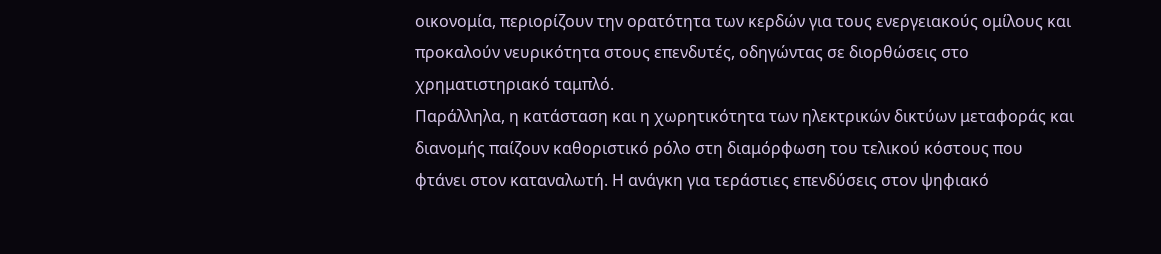οικονομία, περιορίζουν την ορατότητα των κερδών για τους ενεργειακούς ομίλους και προκαλούν νευρικότητα στους επενδυτές, οδηγώντας σε διορθώσεις στο χρηματιστηριακό ταμπλό.
Παράλληλα, η κατάσταση και η χωρητικότητα των ηλεκτρικών δικτύων μεταφοράς και διανομής παίζουν καθοριστικό ρόλο στη διαμόρφωση του τελικού κόστους που φτάνει στον καταναλωτή. Η ανάγκη για τεράστιες επενδύσεις στον ψηφιακό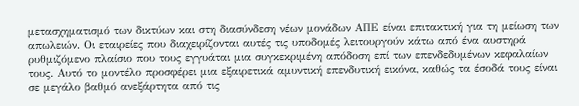μετασχηματισμό των δικτύων και στη διασύνδεση νέων μονάδων ΑΠΕ είναι επιτακτική για τη μείωση των απωλειών. Οι εταιρείες που διαχειρίζονται αυτές τις υποδομές λειτουργούν κάτω από ένα αυστηρά ρυθμιζόμενο πλαίσιο που τους εγγυάται μια συγκεκριμένη απόδοση επί των επενδεδυμένων κεφαλαίων τους. Αυτό το μοντέλο προσφέρει μια εξαιρετικά αμυντική επενδυτική εικόνα, καθώς τα έσοδά τους είναι σε μεγάλο βαθμό ανεξάρτητα από τις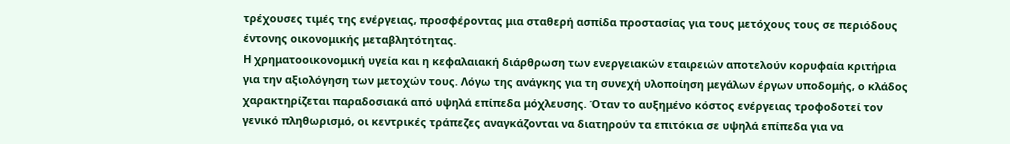τρέχουσες τιμές της ενέργειας, προσφέροντας μια σταθερή ασπίδα προστασίας για τους μετόχους τους σε περιόδους έντονης οικονομικής μεταβλητότητας.
Η χρηματοοικονομική υγεία και η κεφαλαιακή διάρθρωση των ενεργειακών εταιρειών αποτελούν κορυφαία κριτήρια για την αξιολόγηση των μετοχών τους. Λόγω της ανάγκης για τη συνεχή υλοποίηση μεγάλων έργων υποδομής, ο κλάδος χαρακτηρίζεται παραδοσιακά από υψηλά επίπεδα μόχλευσης. Όταν το αυξημένο κόστος ενέργειας τροφοδοτεί τον γενικό πληθωρισμό, οι κεντρικές τράπεζες αναγκάζονται να διατηρούν τα επιτόκια σε υψηλά επίπεδα για να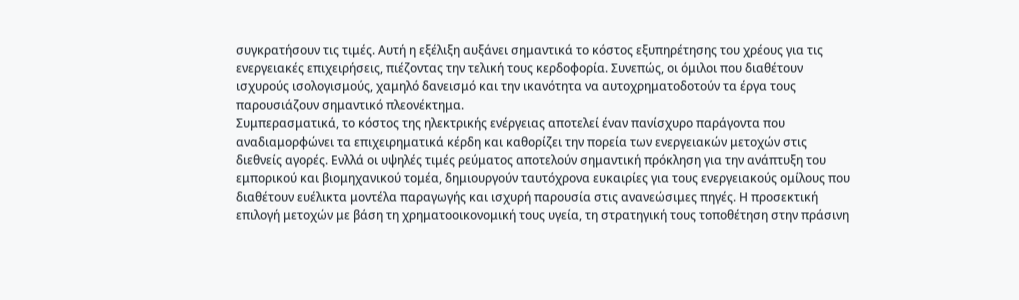συγκρατήσουν τις τιμές. Αυτή η εξέλιξη αυξάνει σημαντικά το κόστος εξυπηρέτησης του χρέους για τις ενεργειακές επιχειρήσεις, πιέζοντας την τελική τους κερδοφορία. Συνεπώς, οι όμιλοι που διαθέτουν ισχυρούς ισολογισμούς, χαμηλό δανεισμό και την ικανότητα να αυτοχρηματοδοτούν τα έργα τους παρουσιάζουν σημαντικό πλεονέκτημα.
Συμπερασματικά, το κόστος της ηλεκτρικής ενέργειας αποτελεί έναν πανίσχυρο παράγοντα που αναδιαμορφώνει τα επιχειρηματικά κέρδη και καθορίζει την πορεία των ενεργειακών μετοχών στις διεθνείς αγορές. Ενλλά οι υψηλές τιμές ρεύματος αποτελούν σημαντική πρόκληση για την ανάπτυξη του εμπορικού και βιομηχανικού τομέα, δημιουργούν ταυτόχρονα ευκαιρίες για τους ενεργειακούς ομίλους που διαθέτουν ευέλικτα μοντέλα παραγωγής και ισχυρή παρουσία στις ανανεώσιμες πηγές. Η προσεκτική επιλογή μετοχών με βάση τη χρηματοοικονομική τους υγεία, τη στρατηγική τους τοποθέτηση στην πράσινη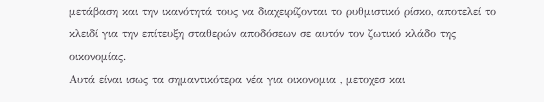μετάβαση και την ικανότητά τους να διαχειρίζονται το ρυθμιστικό ρίσκο, αποτελεί το κλειδί για την επίτευξη σταθερών αποδόσεων σε αυτόν τον ζωτικό κλάδο της οικονομίας.
Αυτά είναι ισως τα σημαντικότερα νέα για οικονομια , μετοχεσ και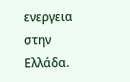ενεργεια στην Ελλάδα.